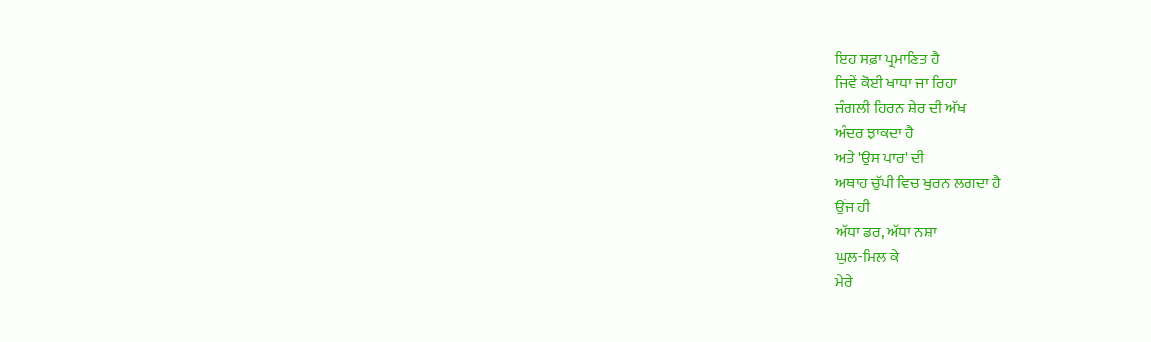ਇਹ ਸਫ਼ਾ ਪ੍ਰਮਾਣਿਤ ਹੈ
ਜਿਵੇਂ ਕੋਈ ਖਾਧਾ ਜਾ ਰਿਹਾ
ਜੰਗਲੀ ਹਿਰਨ ਸ਼ੇਰ ਦੀ ਅੱਖ
ਅੰਦਰ ਝਾਕਦਾ ਹੈ
ਅਤੇ 'ਉਸ ਪਾਰ' ਦੀ
ਅਥਾਹ ਚੁੱਪੀ ਵਿਚ ਖੁਰਨ ਲਗਦਾ ਹੈ
ਉਂਜ ਹੀ
ਅੱਧਾ ਡਰ, ਅੱਧਾ ਨਸ਼ਾ
ਘੁਲ-ਮਿਲ ਕੇ
ਮੇਰੇ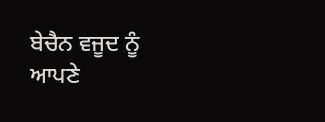ਬੇਚੈਨ ਵਜੂਦ ਨੂੰ
ਆਪਣੇ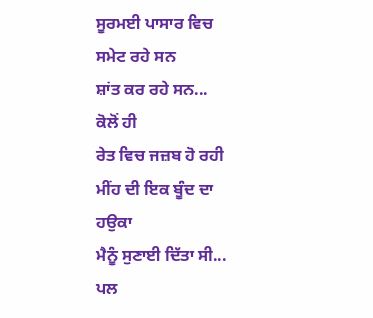ਸੂਰਮਈ ਪਾਸਾਰ ਵਿਚ
ਸਮੇਟ ਰਹੇ ਸਨ
ਸ਼ਾਂਤ ਕਰ ਰਹੇ ਸਨ...
ਕੋਲੋਂ ਹੀ
ਰੇਤ ਵਿਚ ਜਜ਼ਬ ਹੋ ਰਹੀ
ਮੀਂਹ ਦੀ ਇਕ ਬੂੰਦ ਦਾ ਹਉਕਾ
ਮੈਨੂੰ ਸੁਣਾਈ ਦਿੱਤਾ ਸੀ...
ਪਲ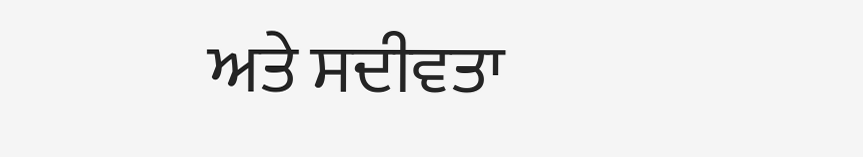ਅਤੇ ਸਦੀਵਤਾ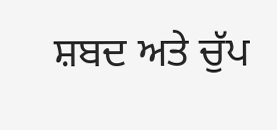ਸ਼ਬਦ ਅਤੇ ਚੁੱਪ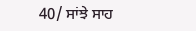40/ ਸਾਂਝੇ ਸਾਹ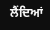ਲੈਂਦਿਆਂ